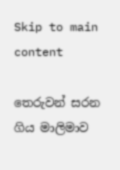Skip to main content

තෙරුවන් සරන ගිය මාලිමාව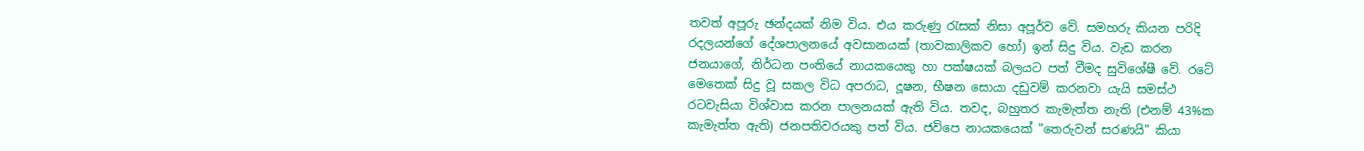තවත් අපූරු ඡන්දයක් නිම විය. එය කරුණු රැසක් නිසා අපූර්ව වේ. සමහරු කියන පරිදි රදලයන්ගේ දේශපාලනයේ අවසානයක් (තාවකාලිකව හෝ) ඉන් සිදු විය. වැඩ කරන ජනයාගේ, නිර්ධන පංතියේ නායකයෙකු හා පක්ෂයක් බලයට පත් වීමද සුවිශේෂී වේ. රටේ මෙතෙක් සිදු වූ සකල විධ අපරාධ, දූෂන, භීෂන සොයා දඩුවම් කරනවා යැයි සමස්ථ රටවැසියා විශ්වාස කරන පාලනයක් ඇති විය. තවද, බහුතර කැමැත්ත නැති (එනම් 43%ක කැමැත්ත ඇති) ජනපතිවරයකු පත් විය. ජවිපෙ නායකයෙක් "තෙරුවන් සරණයි" කියා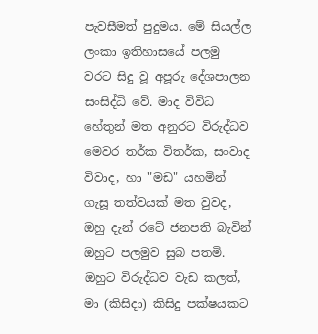පැවසීමත් පුදුමය. මේ සියල්ල ලංකා ඉතිහාසයේ පලමු වරට සිදු වූ අපූරු දේශපාලන සංසිද්ධි වේ. මාද විවිධ හේතුන් මත අනුරට විරුද්ධව මෙවර තර්ක විතර්ක, සංවාද විවාද, හා "මඩ" යහමින් ගැසූ තත්වයක් මත වුවද, ඔහු දැන් රටේ ජනපති බැවින් ඔහුට පලමුව සුබ පතමි.  ඔහුට විරුද්ධව වැඩ කලත්, මා (කිසිදා) කිසිදු පක්ෂයකට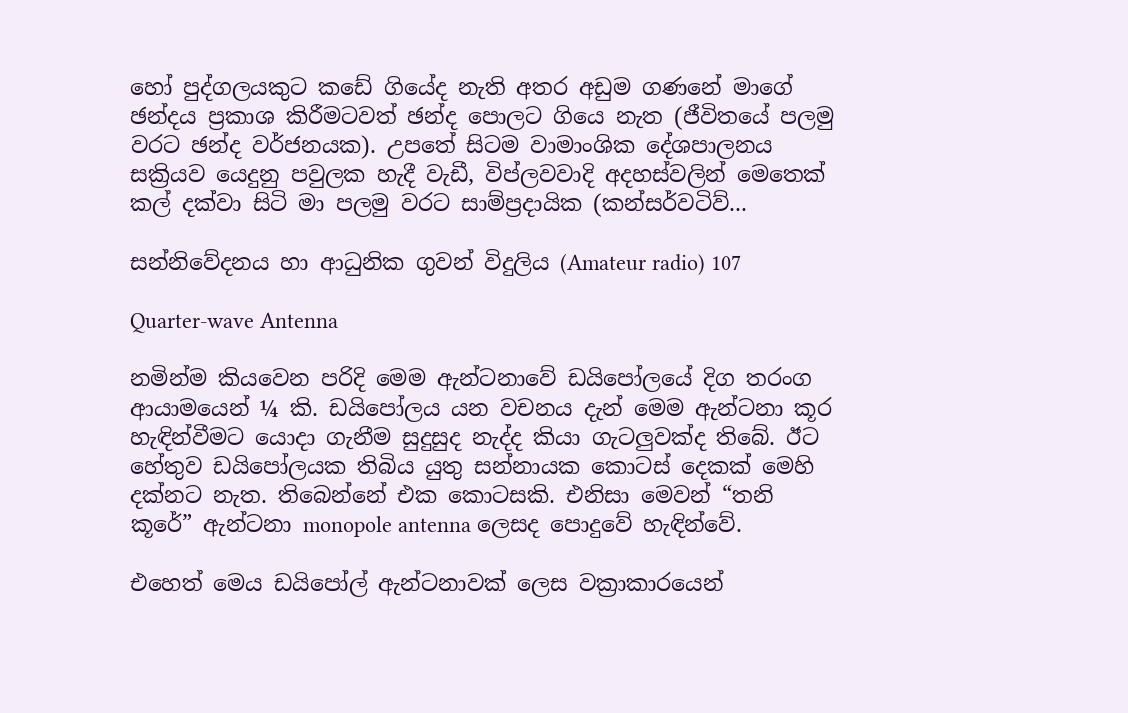හෝ පුද්ගලයකුට කඩේ ගියේද නැති අතර අඩුම ගණනේ මාගේ ඡන්දය ප්‍රකාශ කිරීමටවත් ඡන්ද පොලට ගියෙ නැත (ජීවිතයේ පලමු වරට ඡන්ද වර්ජනයක). උපතේ සිටම වාමාංශික දේශපාලනය සක්‍රියව යෙදුනු පවුලක හැදී වැඩී, විප්ලවවාදි අදහස්වලින් මෙතෙක් කල් දක්වා සිටි මා පලමු වරට සාම්ප්‍රදායික (කන්සර්වටිව්...

සන්නිවේදනය හා ආධුනික ගුවන් විදුලිය (Amateur radio) 107

Quarter-wave Antenna

නමින්ම කියවෙන පරිදි මෙම ඇන්ටනාවේ ඩයිපෝලයේ දිග තරංග ආයාමයෙන් ¼ කි. ඩයිපෝලය යන වචනය දැන් මෙම ඇන්ටනා කූර හැඳින්වීමට යොදා ගැනීම සුදුසුද නැද්ද කියා ගැටලුවක්ද තිබේ. ඊට හේතුව ඩයිපෝලයක තිබිය යුතු සන්නායක කොටස් දෙකක් මෙහි දක්නට නැත. තිබෙන්නේ එක කොටසකි. එනිසා මෙවන් “තනි කූරේ” ඇන්ටනා monopole antenna ලෙසද පොදුවේ හැඳින්වේ.

එහෙත් මෙය ඩයිපෝල් ඇන්ටනාවක් ලෙස වක්‍රාකාරයෙන්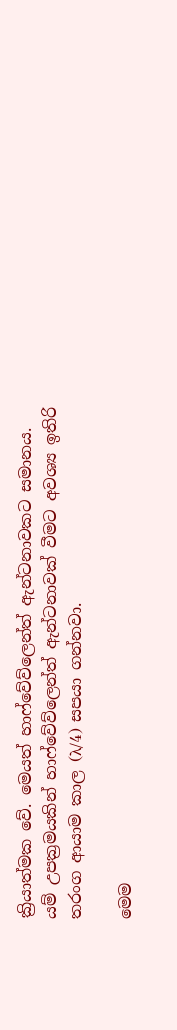ක්‍රියාත්මක වේ. මෙයත් හාෆ්වේව්ලෙන්ත් ඇන්ටනාවකට සමානය. යම් උපක්‍රමයකින් හාෆ්වේව්ලෙන්ත් ඇන්ටනාවක් වීමට අවශ්‍ය ඉතිරි තරංග ආයාම කාල (λ/4) සපයා ගන්නවා.

මෙම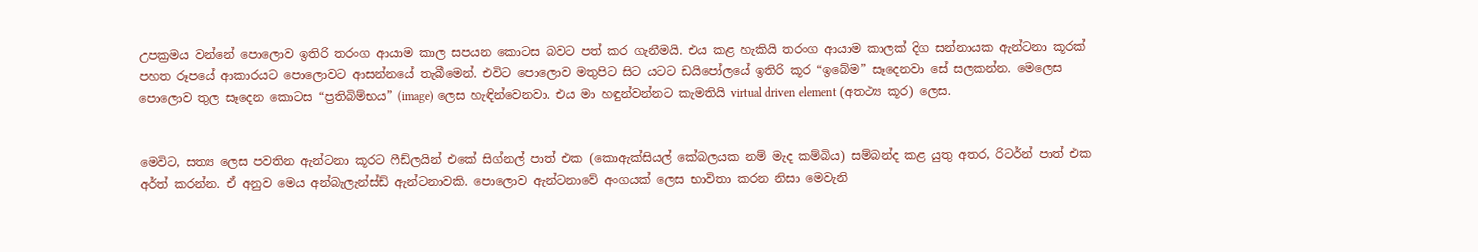උපක්‍රමය වන්නේ පොලොව ඉතිරි තරංග ආයාම කාල සපයන කොටස බවට පත් කර ගැනීමයි. එය කළ හැකියි තරංග ආයාම කාලක් දිග සන්නායක ඇන්ටනා කූරක් පහත රූපයේ ආකාරයට පොලොවට ආසන්නයේ තැබීමෙන්. එවිට පොලොව මතුපිට සිට යටට ඩයිපෝලයේ ඉතිරි කූර “ඉබේම” සෑදෙනවා සේ සලකන්න. මෙලෙස පොලොව තුල සෑදෙන කොටස “ප්‍රතිබිම්භය” (image) ලෙස හැඳින්වෙනවා. එය මා හඳුන්වන්නට කැමතියි virtual driven element (අතථ්‍ය කූර) ලෙස.


මෙවිට, සත්‍ය ලෙස පවතින ඇන්ටනා කූරට ෆීඩ්ලයින් එකේ සිග්නල් පාත් එක (කොඇක්සියල් කේබලයක නම් මැද කම්බිය) සම්බන්ද කළ යුතු අතර, රිටර්න් පාත් එක අර්ත් කරන්න. ඒ අනුව මෙය අන්බැලැන්ස්ඩ් ඇන්ටනාවකි. පොලොව ඇන්ටනාවේ අංගයක් ලෙස භාවිතා කරන නිසා මෙවැනි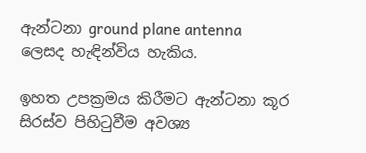ඇන්ටනා ground plane antenna ලෙසද හැඳින්විය හැකිය.

ඉහත උපක්‍රමය කිරීමට ඇන්ටනා කූර සිරස්ව පිහිටුවීම අවශ්‍ය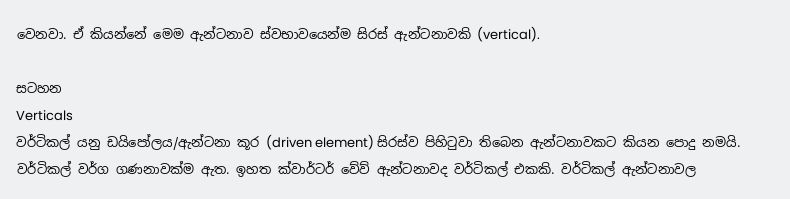වෙනවා. ඒ කියන්නේ මෙම ඇන්ටනාව ස්වභාවයෙන්ම සිරස් ඇන්ටනාවකි (vertical).

සටහන
Verticals
වර්ටිකල් යනු ඩයිපෝලය/ඇන්ටනා කූර (driven element) සිරස්ව පිහිටුවා තිබෙන ඇන්ටනාවකට කියන පොදු නමයි. වර්ටිකල් වර්ග ගණනාවක්ම ඇත. ඉහත ක්වාර්ටර් වේව් ඇන්ටනාවද වර්ටිකල් එකකි. වර්ටිකල් ඇන්ටනාවල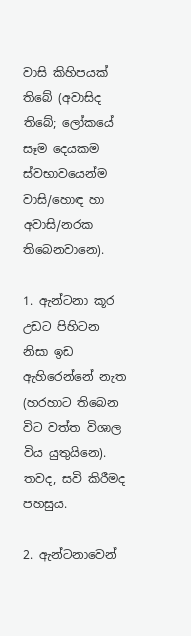වාසි කිහිපයක් තිබේ (අවාසිද තිබේ; ලෝකයේ සෑම දෙයකම ස්වභාවයෙන්ම වාසි/හොඳ හා අවාසි/නරක තිබෙනවානෙ).

1. ඇන්ටනා කූර උඩට පිහිටන නිසා ඉඩ ඇහිරෙන්නේ නැත (හරහාට තිබෙන විට වත්ත විශාල විය යුතුයිනෙ). තවද, සවි කිරීමද පහසුය.

2. ඇන්ටනාවෙන්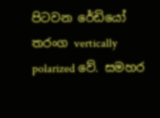පිටවන රේඩියෝ තරංග vertically polarized වේ. සමහර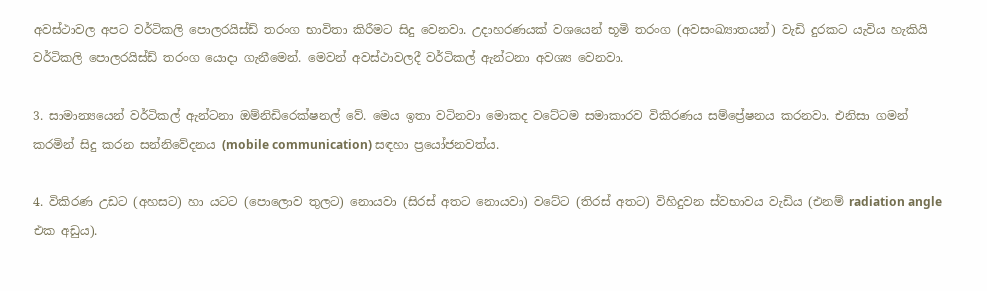අවස්ථාවල අපට වර්ටිකලි පොලරයිස්ඩ් තරංග භාවිතා කිරීමට සිදු වෙනවා. උදාහරණයක් වශයෙන් භූමි තරංග (අවසංඛ්‍යාතයන්) වැඩි දුරකට යැවිය හැකියි වර්ටිකලි පොලරයිස්ඩ් තරංග යොදා ගැනීමෙන්. මෙවන් අවස්ථාවලදී වර්ටිකල් ඇන්ටනා අවශ්‍ය වෙනවා.

3. සාමාන්‍යයෙන් වර්ටිකල් ඇන්ටනා ඔම්නිඩිරෙක්ෂනල් වේ. මෙය ඉතා වටිනවා මොකද වටේටම සමාකාරව විකිරණය සම්ප්‍රේෂනය කරනවා. එනිසා ගමන් කරමින් සිදු කරන සන්නිවේදනය (mobile communication) සඳහා ප්‍රයෝජනවත්ය.

4. විකිරණ උඩට (අහසට) හා යටට (පොලොව තුලට) නොයවා (සිරස් අතට නොයවා) වටේට (තිරස් අතට) විහිදුවන ස්වභාවය වැඩිය (එනම් radiation angle එක අඩුය).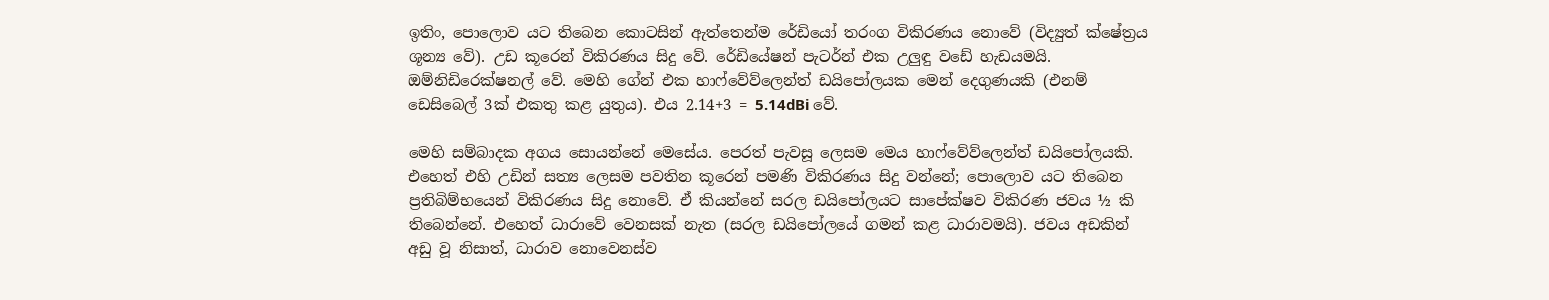ඉතිං, පොලොව යට තිබෙන කොටසින් ඇත්තෙන්ම රේඩියෝ තරංග විකිරණය නොවේ (විද්‍යුත් ක්ෂේත්‍රය ශූන්‍ය වේ). උඩ කූරෙන් විකිරණය සිදු වේ. රේඩියේෂන් පැටර්න් එක උලුඳු වඩේ හැඩයමයි. ඔම්නිඩිරෙක්ෂනල් වේ. මෙහි ගේන් එක හාෆ්වේව්ලෙන්ත් ඩයිපෝලයක මෙන් දෙගුණයකි (එනම් ඩෙසිබෙල් 3ක් එකතු කළ යුතුය). එය 2.14+3 = 5.14dBi වේ.

මෙහි සම්බාදක අගය සොයන්නේ මෙසේය. පෙරත් පැවසූ ලෙසම මෙය හාෆ්වේව්ලෙන්ත් ඩයිපෝලයකි. එහෙත් එහි උඩින් සත්‍ය ලෙසම පවතින කූරෙන් පමණි විකිරණය සිදු වන්නේ; පොලොව යට තිබෙන ප්‍රතිබිම්භයෙන් විකිරණය සිදු නොවේ. ඒ කියන්නේ සරල ඩයිපෝලයට සාපේක්ෂව විකිරණ ජවය ½ කි තිබෙන්නේ. එහෙත් ධාරාවේ වෙනසක් නැත (සරල ඩයිපෝලයේ ගමන් කළ ධාරාවමයි). ජවය අඩකින් අඩු වූ නිසාත්, ධාරාව නොවෙනස්ව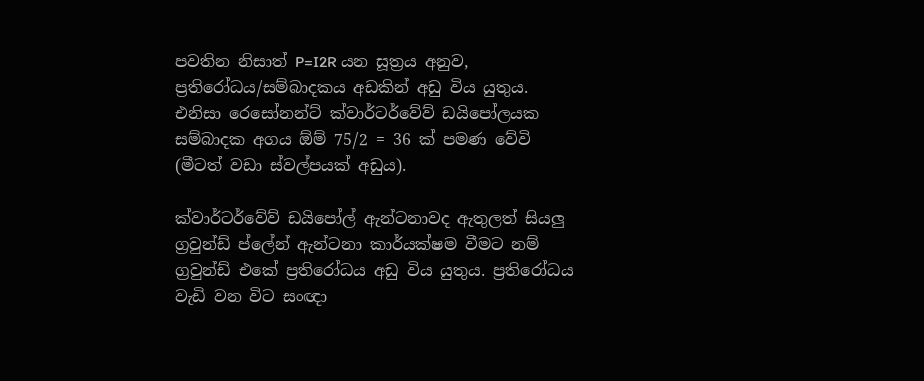පවතින නිසාත් P=I2R යන සූත්‍රය අනුව, ප්‍රතිරෝධය/සම්බාදකය අඩකින් අඩු විය යුතුය. එනිසා රෙසෝනන්ට් ක්වාර්ටර්වේව් ඩයිපෝලයක සම්බාදක අගය ඕම් 75/2 = 36 ක් පමණ වේවි (මීටත් වඩා ස්වල්පයක් අඩුය).

ක්වාර්ටර්වේව් ඩයිපෝල් ඇන්ටනාවද ඇතුලත් සියලු ග්‍රවුන්ඩ් ප්ලේන් ඇන්ටනා කාර්යක්ෂම වීමට නම් ග්‍රවුන්ඩ් එකේ ප්‍රතිරෝධය අඩු විය යුතුය. ප්‍රතිරෝධය වැඩි වන විට සංඥා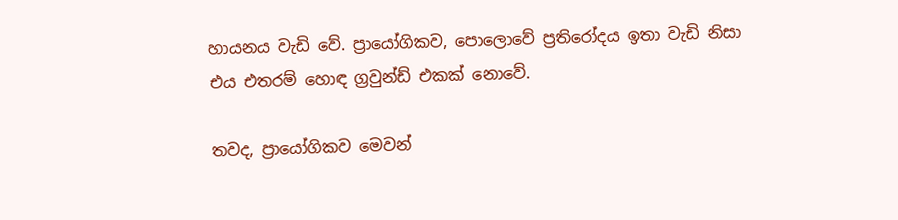හායනය වැඩි වේ. ප්‍රායෝගිකව, පොලොවේ ප්‍රතිරෝදය ඉතා වැඩි නිසා එය එතරම් හොඳ ග්‍රවුන්ඩ් එකක් නොවේ.

තවද, ප්‍රායෝගිකව මෙවන්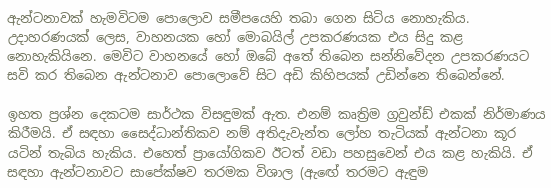ඇන්ටනාවක් හැමවිටම පොලොව සමීපයෙහි තබා ගෙන සිටිය නොහැකිය. උදාහරණයක් ලෙස, වාහනයක හෝ මොබයිල් උපකරණයක එය සිදු කළ නොහැකියිනෙ. මෙවිට වාහනයේ හෝ ඔබේ අතේ තිබෙන සන්නිවේදන උපකරණයට සවි කර තිබෙන ඇන්ටනාව පොලොවේ සිට අඩි කිහිපයක් උඩින්නෙ තිබෙන්නේ.

ඉහත ප්‍රශ්න දෙකටම සාර්ථක විසඳුමක් ඇත. එනම් කෘත්‍රිම ග්‍රවුන්ඩ් එකක් නිර්මාණය කිරීමයි. ඒ සඳහා සෛද්ධාන්තිකව නම් අතිදැවැන්ත ලෝහ තැටියක් ඇන්ටනා කූර යටින් තැබිය හැකිය. එහෙත් ප්‍රායෝගිකව ඊටත් වඩා පහසුවෙන් එය කළ හැකියි. ඒ සඳහා ඇන්ටනාවට සාපේක්ෂව තරමක විශාල (ඇඟේ තරමට ඇඳුම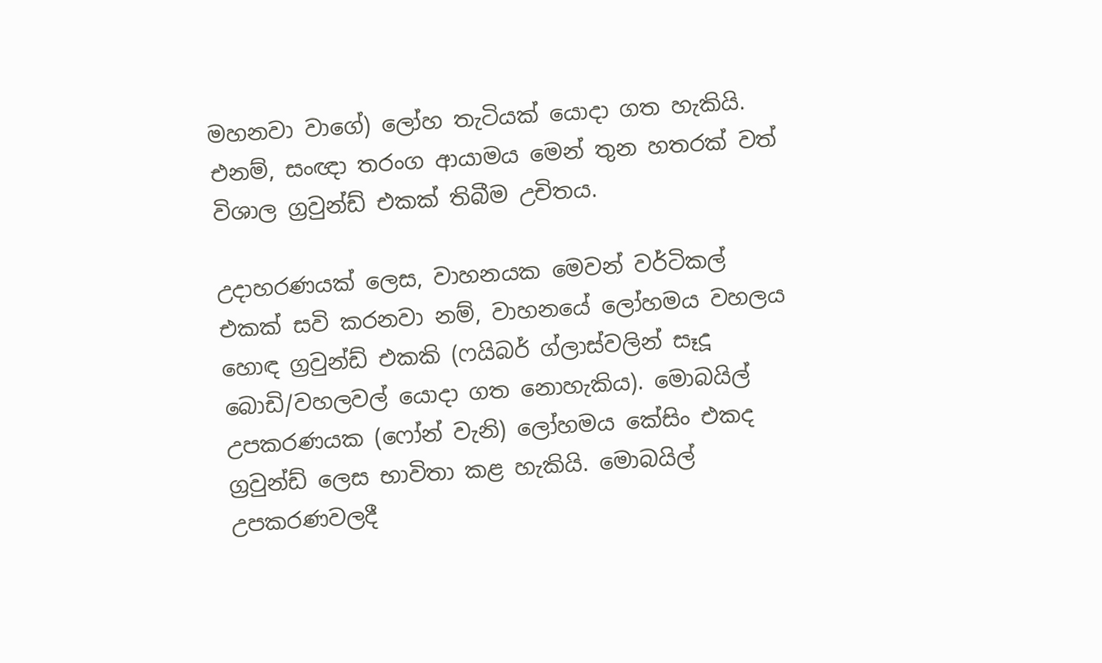මහනවා වාගේ) ලෝහ තැටියක් යොදා ගත හැකියි. එනම්, සංඥා තරංග ආයාමය මෙන් තුන හතරක් වත් විශාල ග්‍රවුන්ඩ් එකක් තිබීම උචිතය.

උදාහරණයක් ලෙස, වාහනයක මෙවන් වර්ටිකල් එකක් සවි කරනවා නම්, වාහනයේ ලෝහමය වහලය හොඳ ග්‍රවුන්ඩ් එකකි (ෆයිබර් ග්ලාස්වලින් සෑදූ බොඩි/වහලවල් යොදා ගත නොහැකිය). මොබයිල් උපකරණයක (ෆෝන් වැනි) ලෝහමය කේසිං එකද ග්‍රවුන්ඩ් ලෙස භාවිතා කළ හැකියි. මොබයිල් උපකරණවලදී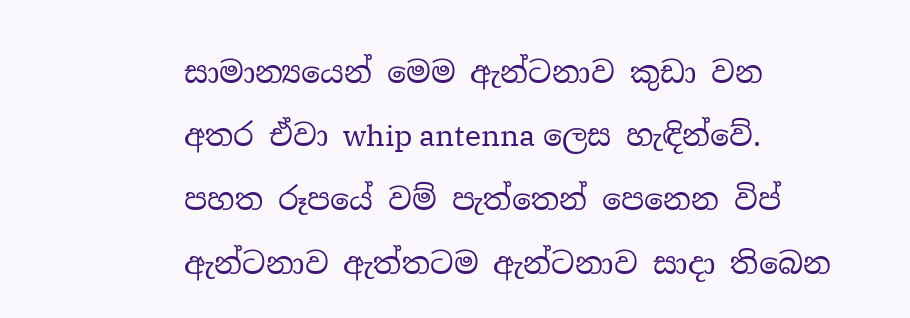සාමාන්‍යයෙන් මෙම ඇන්ටනාව කුඩා වන අතර ඒවා whip antenna ලෙස හැඳින්වේ. පහත රූපයේ වම් පැත්තෙන් පෙනෙන විප් ඇන්ටනාව ඇත්තටම ඇන්ටනාව සාදා තිබෙන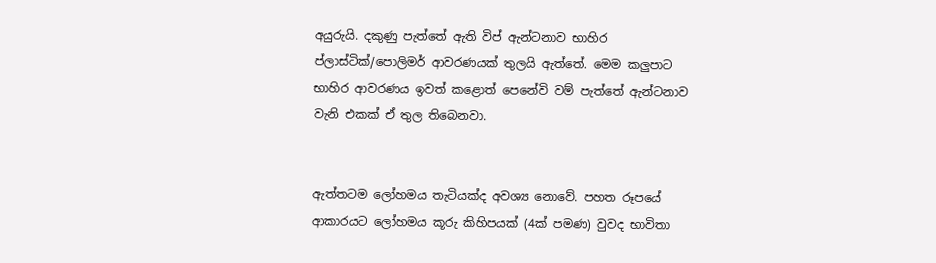අයුරුයි. දකුණු පැත්තේ ඇති විප් ඇන්ටනාව භාහිර ප්ලාස්ටික්/පොලිමර් ආවරණයක් තුලයි ඇත්තේ. මෙම කලුපාට භාහිර ආවරණය ඉවත් කළොත් පෙනේවි වම් පැත්තේ ඇන්ටනාව වැනි එකක් ඒ තුල තිබෙනවා.


ඇත්තටම ලෝහමය තැටියක්ද අවශ්‍ය නොවේ. පහත රූපයේ ආකාරයට ලෝහමය කූරු කිහිපයක් (4ක් පමණ) වුවද භාවිතා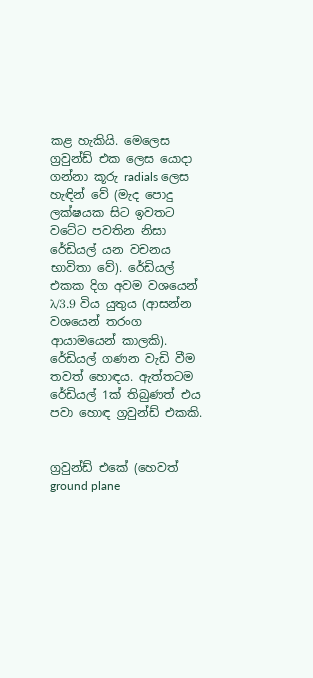කළ හැකියි. මෙලෙස ග්‍රවුන්ඩ් එක ලෙස යොදා ගන්නා කූරු radials ලෙස හැඳින් වේ (මැද පොදු ලක්ෂයක සිට ඉවතට වටේට පවතින නිසා රේඩියල් යන වචනය භාවිතා වේ). රේඩියල් එකක දිග අවම වශයෙන් λ/3.9 විය යුතුය (ආසන්න වශයෙන් තරංග ආයාමයෙන් කාලකි). රේඩියල් ගණන වැඩි වීම තවත් හොඳය. ඇත්තටම රේඩියල් 1ක් තිබුණත් එය පවා හොඳ ග්‍රවුන්ඩ් එකකි.


ග්‍රවුන්ඩ් එකේ (හෙවත් ground plane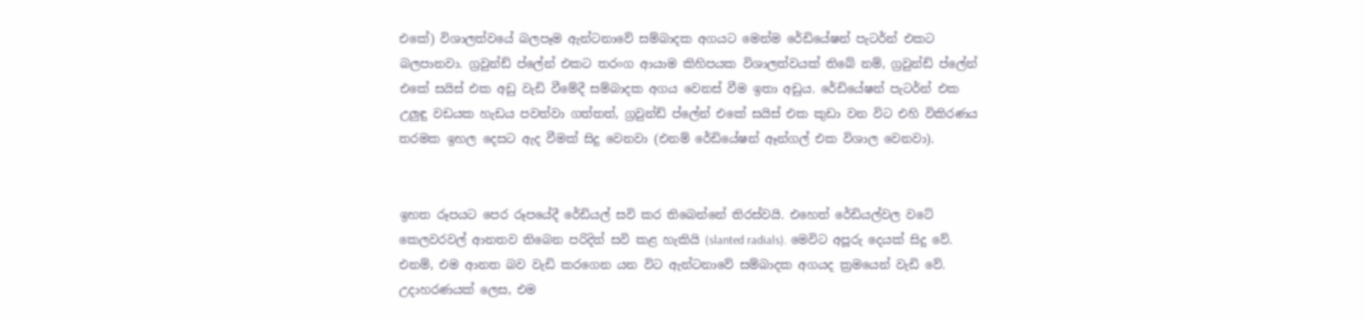එකේ) විශාලත්වයේ බලපෑම ඇන්ටනාවේ සම්බාදක අගයට මෙන්ම රේඩියේෂන් පැටර්න් එකට බලපානවා. ග්‍රවුන්ඩ් ප්ලේන් එකට තරංග ආයාම කිහිපයක විශාලත්වයක් තිබේ නම්, ග්‍රවුන්ඩ් ප්ලේන් එකේ සයිස් එක අඩු වැඩි වීමේදී සම්බාදක අගය වෙනස් වීම ඉතා අඩුය. රේඩියේෂන් පැටර්න් එක උලුඳු වඩයක හැඩය පවත්වා ගත්තත්, ග්‍රවුන්ඩ් ප්ලේන් එකේ සයිස් එක කුඩා වන විට එහි විකිරණය තරමක ඉහල දෙසට ඇද වීමක් සිදු වෙනවා (එනම් රේඩියේෂන් ඈන්ගල් එක විශාල වෙනවා).


ඉහත රූපයට පෙර රූපයේදී රේඩියල් සවි කර තිබෙන්නේ තිරස්වයි. එහෙත් රේඩියල්වල වටේ කෙලවරවල් ආනතව තිබෙන පරිදිත් සවි කළ හැකියි (slanted radials). මෙවිට අපූරු දෙයක් සිදු වේ. එනම්, එම ආනත බව වැඩි කරගෙන යන විට ඇන්ටනාවේ සම්බාදක අගයද ක්‍රමයෙන් වැඩි වේ. උදාහරණයක් ලෙස, එම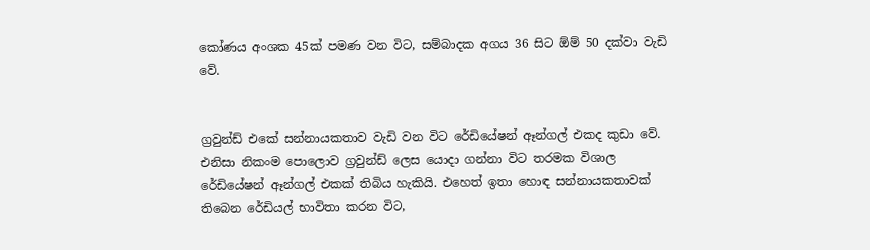කෝණය අංශක 45ක් පමණ වන විට, සම්බාදක අගය 36 සිට ඕම් 50 දක්වා වැඩි වේ.


ග්‍රවුන්ඩ් එකේ සන්නායකතාව වැඩි වන විට රේඩියේෂන් ඈන්ගල් එකද කුඩා වේ. එනිසා නිකංම පොලොව ග්‍රවුන්ඩ් ලෙස යොදා ගන්නා විට තරමක විශාල රේඩියේෂන් ඈන්ගල් එකක් තිබිය හැකියි. එහෙත් ඉතා හොඳ සන්නායකතාවක් තිබෙන රේඩියල් භාවිතා කරන විට,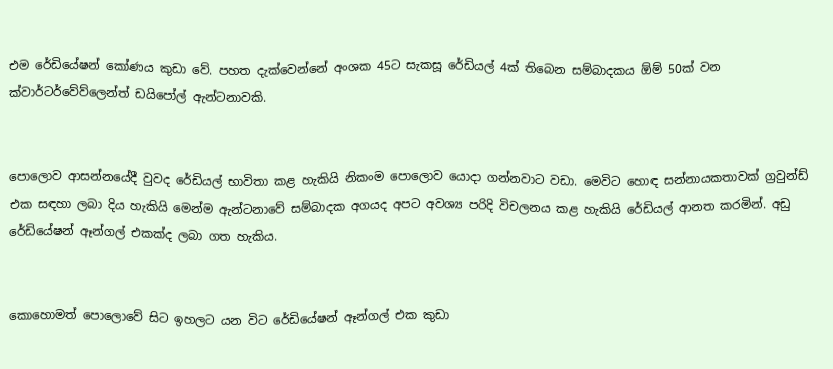එම රේඩියේෂන් කෝණය කුඩා වේ. පහත දැක්වෙන්නේ අංශක 45ට සැකසූ රේඩියල් 4ක් තිබෙන සම්බාදකය ඕම් 50ක් වන ක්වාර්ටර්වේව්ලෙන්ත් ඩයිපෝල් ඇන්ටනාවකි.


පොලොව ආසන්නයේදී වුවද රේඩියල් භාවිතා කළ හැකියි නිකංම පොලොව යොදා ගන්නවාට වඩා. මෙවිට හොඳ සන්නායකතාවක් ග්‍රවුන්ඩ් එක සඳහා ලබා දිය හැකියි මෙන්ම ඇන්ටනාවේ සම්බාදක අගයද අපට අවශ්‍ය පරිදි විචලනය කළ හැකියි රේඩියල් ආනත කරමින්. අඩු රේඩියේෂන් ඈන්ගල් එකක්ද ලබා ගත හැකිය.


කොහොමත් පොලොවේ සිට ඉහලට යන විට රේඩියේෂන් ඈන්ගල් එක කුඩා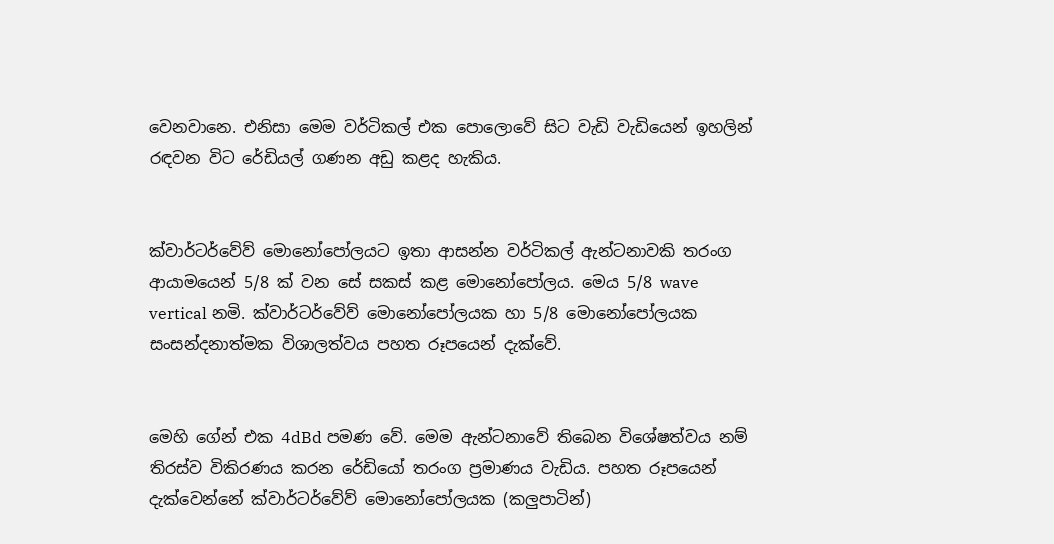වෙනවානෙ. එනිසා මෙම වර්ටිකල් එක පොලොවේ සිට වැඩි වැඩියෙන් ඉහලින් රඳවන විට රේඩියල් ගණන අඩු කළද හැකිය.


ක්වාර්ටර්වේව් මොනෝපෝලයට ඉතා ආසන්න වර්ටිකල් ඇන්ටනාවකි තරංග ආයාමයෙන් 5/8 ක් වන සේ සකස් කළ මොනෝපෝලය. මෙය 5/8 wave vertical නමි. ක්වාර්ටර්වේව් මොනෝපෝලයක හා 5/8 මොනෝපෝලයක සංසන්දනාත්මක විශාලත්වය පහත රූපයෙන් දැක්වේ.


මෙහි ගේන් එක 4dBd පමණ වේ. මෙම ඇන්ටනාවේ තිබෙන විශේෂත්වය නම් තිරස්ව විකිරණය කරන රේඩියෝ තරංග ප්‍රමාණය වැඩිය. පහත රූපයෙන් දැක්වෙන්නේ ක්වාර්ටර්වේව් මොනෝපෝලයක (කලුපාටින්)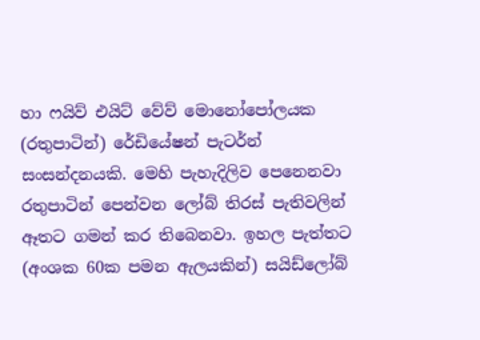හා ෆයිව් එයිට් වේව් මොනෝපෝලයක (රතුපාටින්) රේඩියේෂන් පැටර්න් සංසන්දනයකි. මෙහි පැහැදිලිව පෙනෙනවා රතුපාටින් පෙන්වන ලෝබ් තිරස් පැතිවලින් ඈතට ගමන් කර තිබෙනවා. ඉහල පැත්තට (අංශක 60ක පමන ඇලයකින්) සයිඩ්ලෝබ්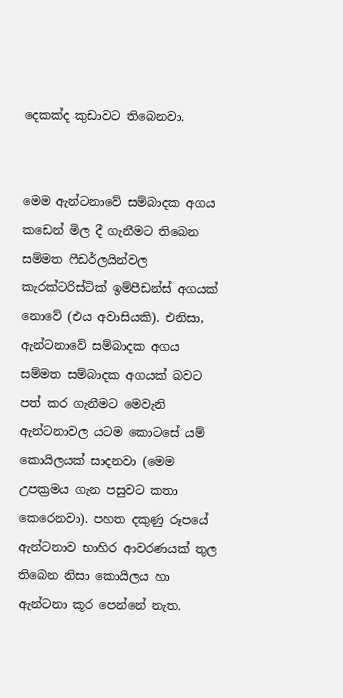දෙකක්ද කුඩාවට තිබෙනවා.


මෙම ඇන්ටනාවේ සම්බාදක අගය කඩෙන් මිල දී ගැනීමට තිබෙන සම්මත ෆීඩර්ලයින්වල කැරක්ටරිස්ටික් ඉම්පීඩන්ස් අගයක් නොවේ (එය අවාසියකි). එනිසා, ඇන්ටනාවේ සම්බාදක අගය සම්මත සම්බාදක අගයක් බවට පත් කර ගැනීමට මෙවැනි ඇන්ටනාවල යටම කොටසේ යම් කොයිලයක් සාදනවා (මෙම උපක්‍රමය ගැන පසුවට කතා කෙරෙනවා). පහත දකුණු රූපයේ ඇන්ටනාව භාහිර ආවරණයක් තුල තිබෙන නිසා කොයිලය හා ඇන්ටනා කූර පෙන්නේ නැත.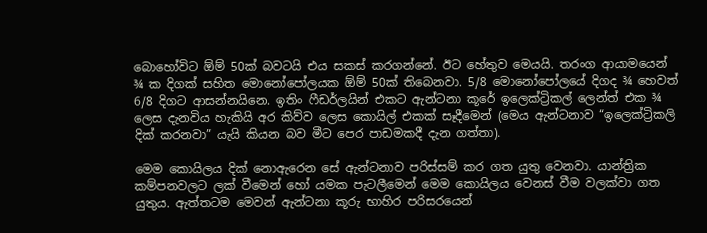බොහෝවිට ඕම් 50ක් බවටයි එය සකස් කරගන්නේ. ඊට හේතුව මෙයයි. තරංග ආයාමයෙන් ¾ ක දිගක් සහිත මොනෝපෝලයක ඕම් 50ක් තිබෙනවා. 5/8 මොනෝපෝලයේ දිගද ¾ හෙවත් 6/8 දිගට ආසන්නයිනෙ. ඉතිං ෆීඩර්ලයින් එකට ඇන්ටනා කූරේ ඉලෙක්ට්‍රිකල් ලෙන්ත් එක ¾ ලෙස දැනවිය හැකියි අර කිව්ව ලෙස කොයිල් එකක් සෑදීමෙන් (මෙය ඇන්ටනාව “ඉලෙක්ට්‍රිකලි දික් කරනවා” යැයි කියන බව මීට පෙර පාඩමකදී දැන ගත්තා).

මෙම කොයිලය දික් නොඇරෙන සේ ඇන්ටනාව පරිස්සම් කර ගත යුතු වෙනවා. යාන්ත්‍රික කම්පනවලට ලක් වීමෙන් හෝ යමක පැටලීමෙන් මෙම කොයිලය වෙනස් වීම වලක්වා ගත යුතුය. ඇත්තටම මෙවන් ඇන්ටනා කූරු භාහිර පරිසරයෙන්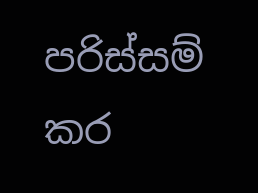පරිස්සම් කර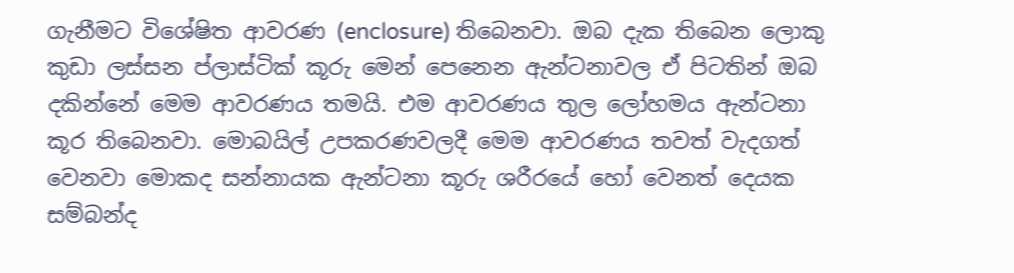ගැනීමට විශේෂිත ආවරණ (enclosure) තිබෙනවා. ඔබ දැක තිබෙන ලොකු කුඩා ලස්සන ප්ලාස්ටික් කූරු මෙන් පෙනෙන ඇන්ටනාවල ඒ පිටතින් ඔබ දකින්නේ මෙම ආවරණය තමයි. එම ආවරණය තුල ලෝහමය ඇන්ටනා කූර තිබෙනවා. මොබයිල් උපකරණවලදී මෙම ආවරණය තවත් වැදගත් වෙනවා මොකද සන්නායක ඇන්ටනා කූරු ශරීරයේ හෝ වෙනත් දෙයක සම්බන්ද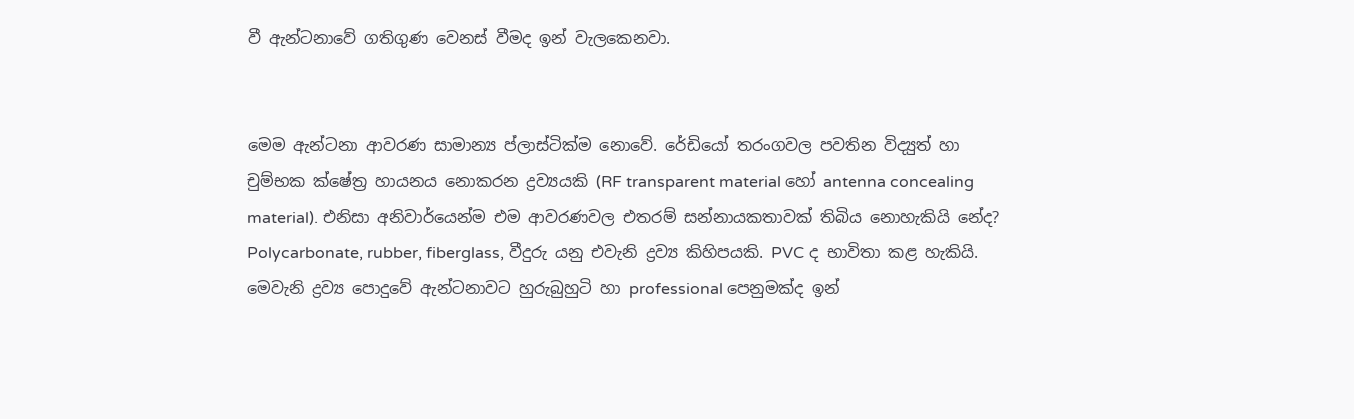වී ඇන්ටනාවේ ගතිගුණ වෙනස් වීමද ඉන් වැලකෙනවා.


මෙම ඇන්ටනා ආවරණ සාමාන්‍ය ප්ලාස්ටික්ම නොවේ. රේඩියෝ තරංගවල පවතින විද්‍යුත් හා චුම්භක ක්ෂේත්‍ර හායනය නොකරන ද්‍රව්‍යයකි (RF transparent material හෝ antenna concealing material). එනිසා අනිවාර්යෙන්ම එම ආවරණවල එතරම් සන්නායකතාවක් තිබිය නොහැකියි නේද? Polycarbonate, rubber, fiberglass, වීදුරු යනු එවැනි ද්‍රව්‍ය කිහිපයකි. PVC ද භාවිතා කළ හැකියි. මෙවැනි ද්‍රව්‍ය පොදුවේ ඇන්ටනාවට හුරුබුහුටි හා professional පෙනුමක්ද ඉන්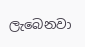ලැබෙනවා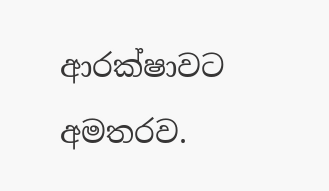ආරක්ෂාවට අමතරව.